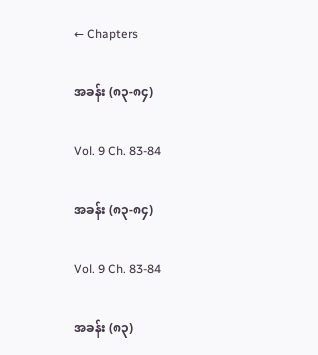← Chapters

အခန်း (၈၃-၈၄)

Vol. 9 Ch. 83-84

အခန်း (၈၃-၈၄)

Vol. 9 Ch. 83-84

အခန်း (၈၃)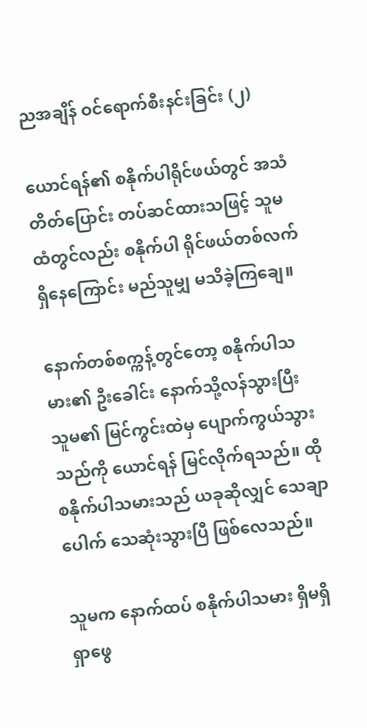ညအချိန် ဝင်ရောက်စီးနင်းခြင်း (၂)

ယောင်ရန်၏ စနိုက်ပါရိုင်ဖယ်တွင် အသံတိတ်ပြောင်း တပ်ဆင်ထားသဖြင့် သူမထံတွင်လည်း စနိုက်ပါ ရိုင်ဖယ်တစ်လက် ရှိနေကြောင်း မည်သူမျှ မသိခဲ့ကြချေ။

နောက်တစ်စက္ကန့်တွင်တော့ စနိုက်ပါသမား၏ ဦးခေါင်း နောက်သို့လန်သွားပြီး သူမ၏ မြင်ကွင်းထဲမှ ပျောက်ကွယ်သွားသည်ကို ယောင်ရန် မြင်လိုက်ရသည်။ ထိုစနိုက်ပါသမားသည် ယခုဆိုလျှင် သေချာ ပေါက် သေဆုံးသွားပြီ ဖြစ်လေသည်။

သူမက နောက်ထပ် စနိုက်ပါသမား ရှိမရှိ ရှာဖွေ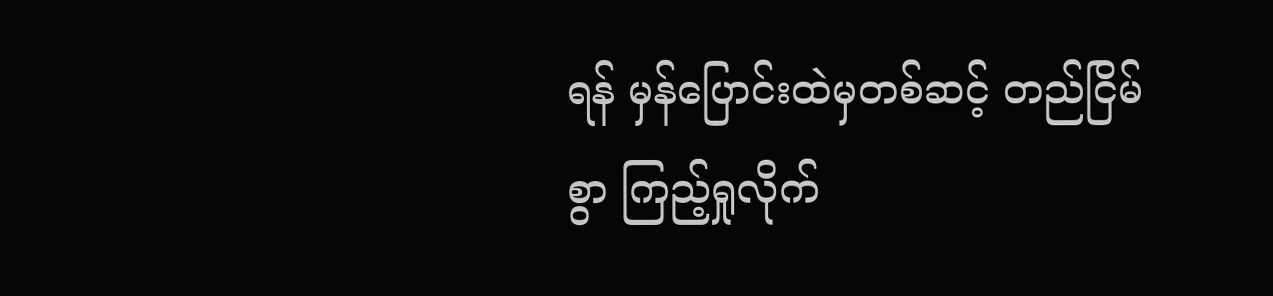ရန် မှန်ပြောင်းထဲမှတစ်ဆင့် တည်ငြိမ်စွာ ကြည့်ရှုလိုက်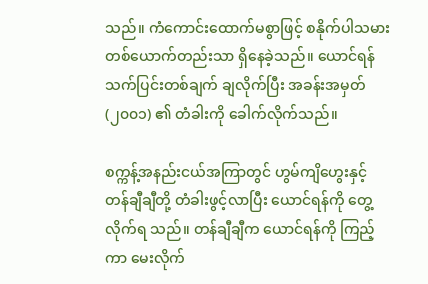သည်။ ကံကောင်းထောက်မစွာဖြင့် စနိုက်ပါသမား တစ်ယောက်တည်းသာ ရှိနေခဲ့သည်။ ယောင်ရန် သက်ပြင်းတစ်ချက် ချလိုက်ပြီး အခန်းအမှတ် (၂၀၀၁) ၏ တံခါးကို ခေါက်လိုက်သည်။

စက္ကန့်အနည်းငယ်အကြာတွင် ဟွမ်ကျိဟွေးနှင့် တန်ချီချီတို့ တံခါးဖွင့်လာပြီး ယောင်ရန်ကို တွေ့လိုက်ရ သည်။ တန်ချီချီက ယောင်ရန်ကို ကြည့်ကာ မေးလိုက်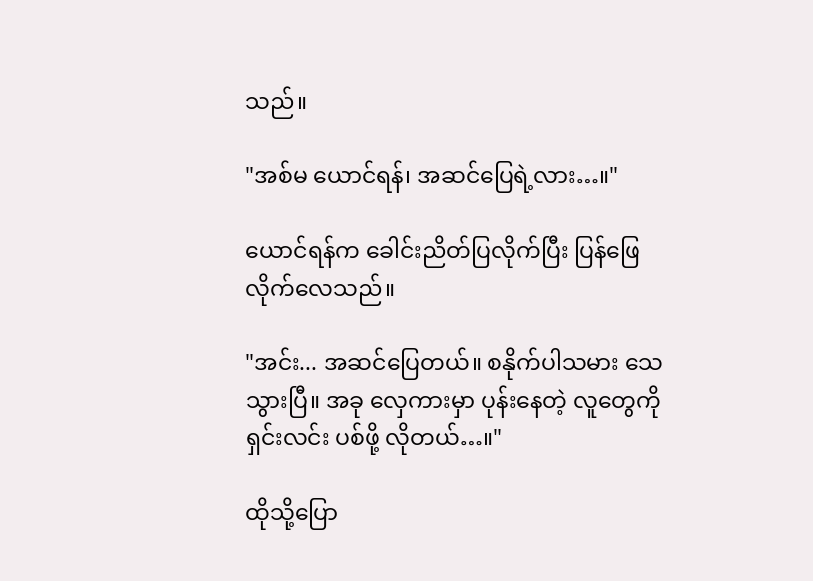သည်။

"အစ်မ ယောင်ရန်၊ အဆင်ပြေရဲ့လား…။"

ယောင်ရန်က ခေါင်းညိတ်ပြလိုက်ပြီး ပြန်ဖြေလိုက်လေသည်။

"အင်း... အဆင်ပြေတယ်။ စနိုက်ပါသမား သေသွားပြီ။ အခု လှေကားမှာ ပုန်းနေတဲ့ လူတွေကို ရှင်းလင်း ပစ်ဖို့ လိုတယ်…။"

ထိုသို့ပြော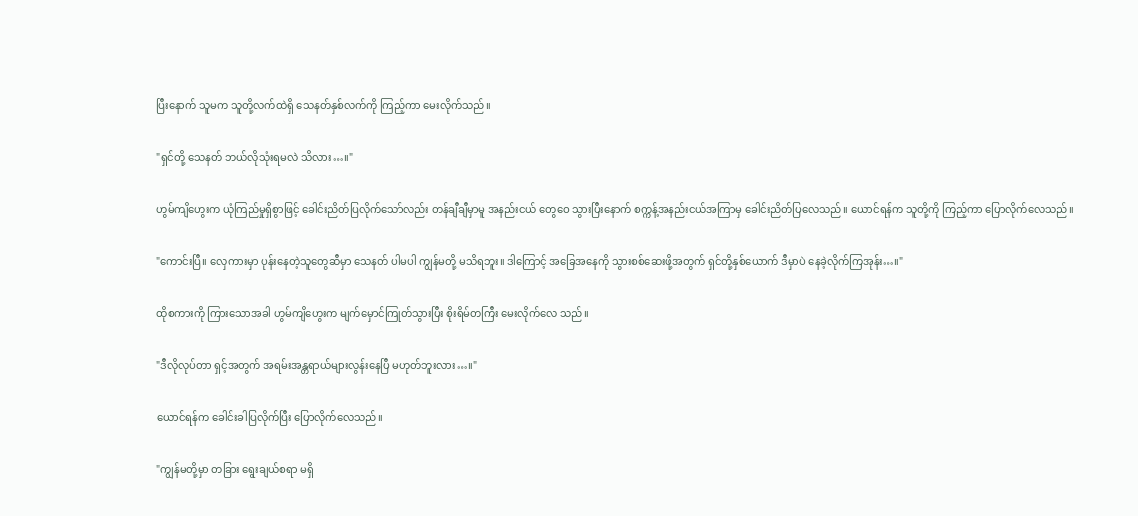ပြီးနောက် သူမက သူတို့လက်ထဲရှိ သေနတ်နှစ်လက်ကို ကြည့်ကာ မေးလိုက်သည်။

"ရှင်တို့ သေနတ် ဘယ်လိုသုံးရမလဲ သိလား…။"

ဟွမ်ကျိဟွေးက ယုံကြည်မှုရှိစွာဖြင့် ခေါင်းညိတ်ပြလိုက်သော်လည်း တန်ချီချီမှာမူ အနည်းငယ် တွေဝေ သွားပြီးနောက် စက္ကန့်အနည်းငယ်အကြာမှ ခေါင်းညိတ်ပြလေသည်။ ယောင်ရန်က သူတို့ကို ကြည့်ကာ ပြောလိုက်လေသည်။

"ကောင်းပြီ။ လှေကားမှာ ပုန်းနေတဲ့သူတွေဆီမှာ သေနတ် ပါမပါ ကျွန်မတို့ မသိရဘူး။ ဒါကြောင့် အခြေအနေကို သွားစစ်ဆေးဖို့အတွက် ရှင်တို့နှစ်ယောက် ဒီမှာပဲ နေခဲ့လိုက်ကြအုန်း…။"

ထိုစကားကို ကြားသောအခါ ဟွမ်ကျိဟွေးက မျက်မှောင်ကြုတ်သွားပြီး စိုးရိမ်တကြီး မေးလိုက်လေ သည်။

"ဒီလိုလုပ်တာ ရှင့်အတွက် အရမ်းအန္တရာယ်များလွန်းနေပြီ မဟုတ်ဘူးလား…။"

ယောင်ရန်က ခေါင်းခါပြလိုက်ပြီး ပြောလိုက်လေသည်။

"ကျွန်မတို့မှာ တခြား ရွေးချယ်စရာ မရှိ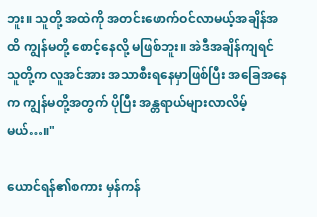ဘူး။ သူတို့ အထဲကို အတင်းဖောက်ဝင်လာမယ့်အချိန်အထိ ကျွန်မတို့ စောင့်နေလို့ မဖြစ်ဘူး။ အဲဒီအချိန်ကျရင် သူတို့က လူအင်အား အသာစီးရနေမှာဖြစ်ပြီး အခြေအနေက ကျွန်မတို့အတွက် ပိုပြီး အန္တရာယ်များလာလိမ့်မယ်…။"

ယောင်ရန်၏စကား မှန်ကန်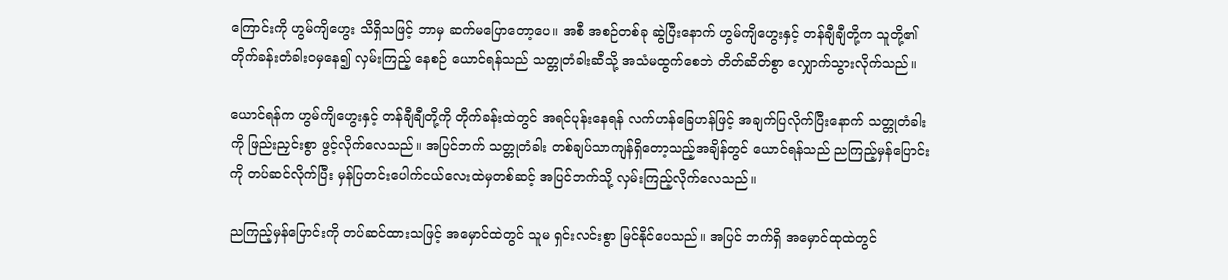ကြောင်းကို ဟွမ်ကျိဟွေး သိရှိသဖြင့် ဘာမှ ဆက်မပြောတော့ပေ။ အစီ အစဉ်တစ်ခု ဆွဲပြီးနောက် ဟွမ်ကျိဟွေးနှင့် တန်ချီချီတို့က သူတို့၏ တိုက်ခန်းတံခါးဝမှနေ၍ လှမ်းကြည့် နေစဉ် ယောင်ရန်သည် သတ္တုတံခါးဆီသို့ အသံမထွက်စေဘဲ တိတ်ဆိတ်စွာ လျှောက်သွားလိုက်သည်။

ယောင်ရန်က ဟွမ်ကျိဟွေးနှင့် တန်ချီချီတို့ကို တိုက်ခန်းထဲတွင် အရင်ပုန်းနေရန် လက်ဟန်ခြေဟန်ဖြင့် အချက်ပြလိုက်ပြီးနောက် သတ္တုတံခါးကို ဖြည်းညှင်းစွာ ဖွင့်လိုက်လေသည်။ အပြင်ဘက် သတ္တုတံခါး တစ်ချပ်သာကျန်ရှိတော့သည့်အချိန်တွင် ယောင်ရန်သည် ညကြည့်မှန်ပြောင်းကို တပ်ဆင်လိုက်ပြီး မှန်ပြတင်းပေါက်ငယ်လေးထဲမှတစ်ဆင့် အပြင်ဘက်သို့ လှမ်းကြည့်လိုက်လေသည်။

ညကြည့်မှန်ပြောင်းကို တပ်ဆင်ထားသဖြင့် အမှောင်ထဲတွင် သူမ ရှင်းလင်းစွာ မြင်နိုင်ပေသည်။ အပြင် ဘက်ရှိ အမှောင်ထုထဲတွင်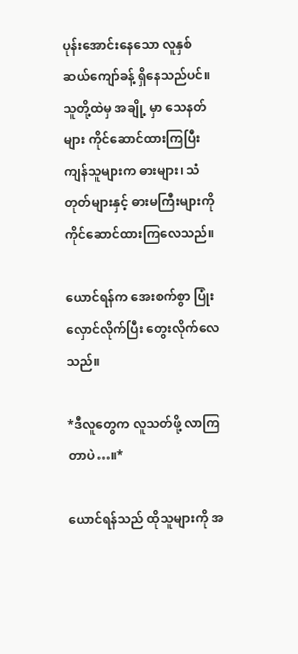ပုန်းအောင်းနေသော လူနှစ်ဆယ်ကျော်ခန့် ရှိနေသည်ပင်။ သူတို့ထဲမှ အချို့ မှာ သေနတ်များ ကိုင်ဆောင်ထားကြပြီး ကျန်သူများက ဓားများ၊ သံတုတ်များနှင့် ဓားမကြီးများကို ကိုင်ဆောင်ထားကြလေသည်။

ယောင်ရန်က အေးစက်စွာ ပြုံးလှောင်လိုက်ပြီး တွေးလိုက်လေသည်။

*ဒီလူတွေက လူသတ်ဖို့ လာကြတာပဲ…။*

ယောင်ရန်သည် ထိုသူများကို အ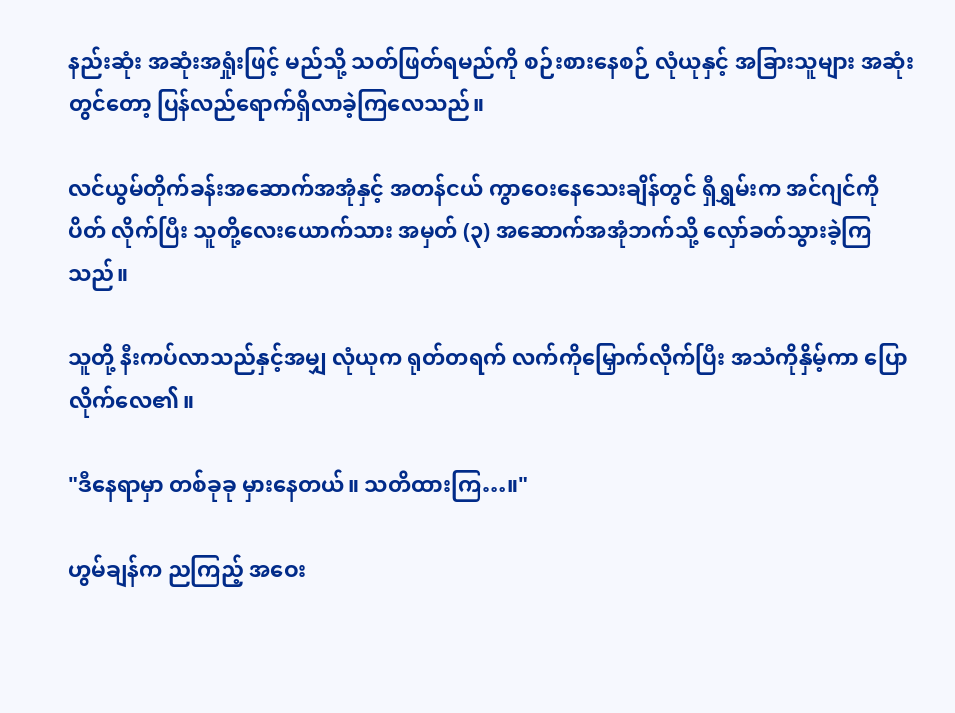နည်းဆုံး အဆုံးအရှုံးဖြင့် မည်သို့ သတ်ဖြတ်ရမည်ကို စဉ်းစားနေစဉ် လုံယုနှင့် အခြားသူများ အဆုံးတွင်တော့ ပြန်လည်ရောက်ရှိလာခဲ့ကြလေသည်။

လင်ယွမ်တိုက်ခန်းအဆောက်အအုံနှင့် အတန်ငယ် ကွာဝေးနေသေးချိန်တွင် ရှီရွှမ်းက အင်ဂျင်ကို ပိတ် လိုက်ပြီး သူတို့လေးယောက်သား အမှတ် (၃) အဆောက်အအုံဘက်သို့ လှော်ခတ်သွားခဲ့ကြသည်။

သူတို့ နီးကပ်လာသည်နှင့်အမျှ လုံယုက ရုတ်တရက် လက်ကိုမြှောက်လိုက်ပြီး အသံကိုနှိမ့်ကာ ပြောလိုက်လေ၏။

"ဒီနေရာမှာ တစ်ခုခု မှားနေတယ်။ သတိထားကြ…။"

ဟွမ်ချန်က ညကြည့် အဝေး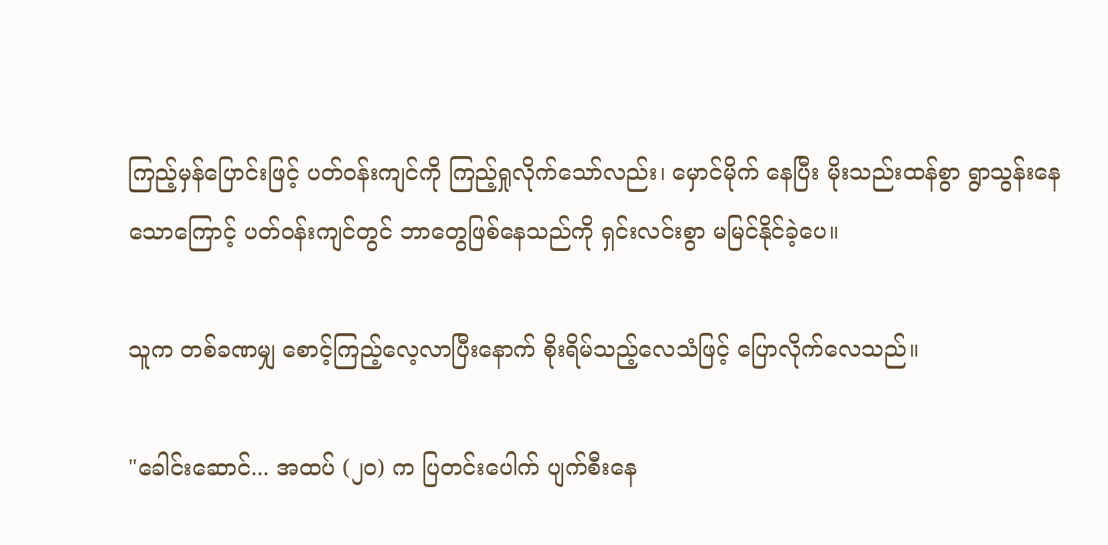ကြည့်မှန်ပြောင်းဖြင့် ပတ်ဝန်းကျင်ကို ကြည့်ရှုလိုက်သော်လည်း၊ မှောင်မိုက် နေပြီး မိုးသည်းထန်စွာ ရွာသွန်းနေသောကြောင့် ပတ်ဝန်းကျင်တွင် ဘာတွေဖြစ်နေသည်ကို ရှင်းလင်းစွာ မမြင်နိုင်ခဲ့ပေ။

သူက တစ်ခဏမျှ စောင့်ကြည့်လေ့လာပြီးနောက် စိုးရိမ်သည့်လေသံဖြင့် ပြောလိုက်လေသည်။

"ခေါင်းဆောင်... အထပ် (၂၀) က ပြတင်းပေါက် ပျက်စီးနေ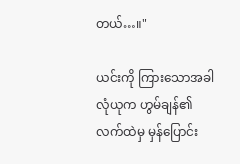တယ်…။"

ယင်းကို ကြားသောအခါ လုံယုက ဟွမ်ချန်၏ လက်ထဲမှ မှန်ပြောင်း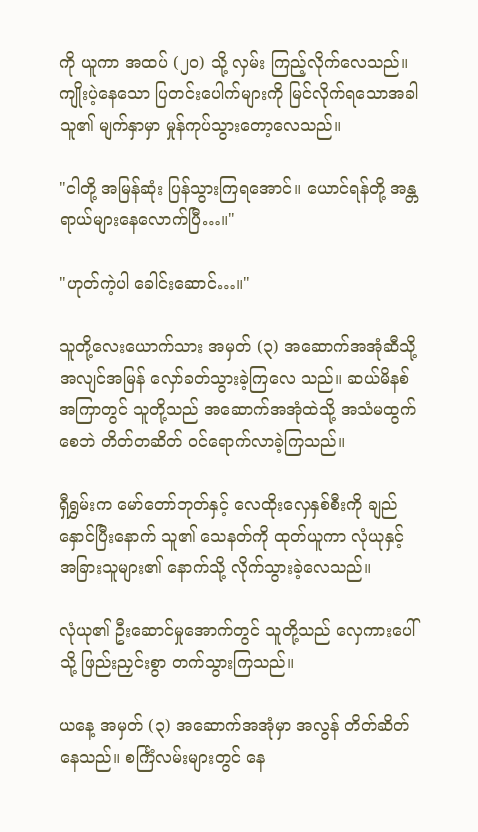ကို ယူကာ အထပ် (၂၀) သို့ လှမ်း ကြည့်လိုက်လေသည်။ ကျိုးပဲ့နေသော ပြတင်းပေါက်များကို မြင်လိုက်ရသောအခါ သူ၏ မျက်နှာမှာ မှုန်ကုပ်သွားတော့လေသည်။

"ငါတို့ အမြန်ဆုံး ပြန်သွားကြရအောင်။ ယောင်ရန်တို့ အန္တရာယ်များနေလောက်ပြီ…။"

"ဟုတ်ကဲ့ပါ ခေါင်းဆောင်…။"

သူတို့လေးယောက်သား အမှတ် (၃) အဆောက်အအုံဆီသို့ အလျင်အမြန် လှော်ခတ်သွားခဲ့ကြလေ သည်။ ဆယ်မိနစ်အကြာတွင် သူတို့သည် အဆောက်အအုံထဲသို့ အသံမထွက်စေဘဲ တိတ်တဆိတ် ဝင်ရောက်လာခဲ့ကြသည်။

ရှီရွှမ်းက မော်တော်ဘုတ်နှင့် လေထိုးလှေနှစ်စီးကို ချည်နှောင်ပြီးနောက် သူ၏ သေနတ်ကို ထုတ်ယူကာ လုံယုနှင့် အခြားသူများ၏ နောက်သို့ လိုက်သွားခဲ့လေသည်။

လုံယု၏ ဦးဆောင်မှုအောက်တွင် သူတို့သည် လှေကားပေါ်သို့ ဖြည်းညှင်းစွာ တက်သွားကြသည်။

ယနေ့ အမှတ် (၃) အဆောက်အအုံမှာ အလွန် တိတ်ဆိတ်နေသည်။ စင်္ကြံလမ်းများတွင် နေ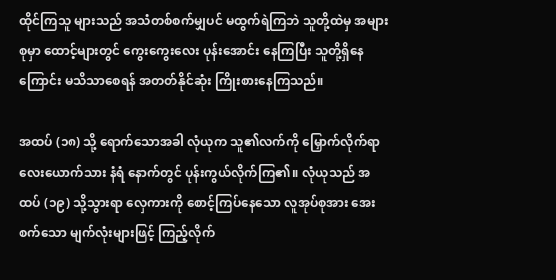ထိုင်ကြသူ များသည် အသံတစ်စက်မျှပင် မထွက်ရဲကြဘဲ သူတို့ထဲမှ အများစုမှာ ထောင့်များတွင် ကွေးကွေးလေး ပုန်းအောင်း နေကြပြီး သူတို့ရှိနေကြောင်း မသိသာစေရန် အတတ်နိုင်ဆုံး ကြိုးစားနေကြသည်။

အထပ် (၁၈) သို့ ရောက်သောအခါ လုံယုက သူ၏လက်ကို မြှောက်လိုက်ရာ လေးယောက်သား နံရံ နောက်တွင် ပုန်းကွယ်လိုက်ကြ၏။ လုံယုသည် အထပ် (၁၉) သို့သွားရာ လှေကားကို စောင့်ကြပ်နေသော လူအုပ်စုအား အေးစက်သော မျက်လုံးများဖြင့် ကြည့်လိုက်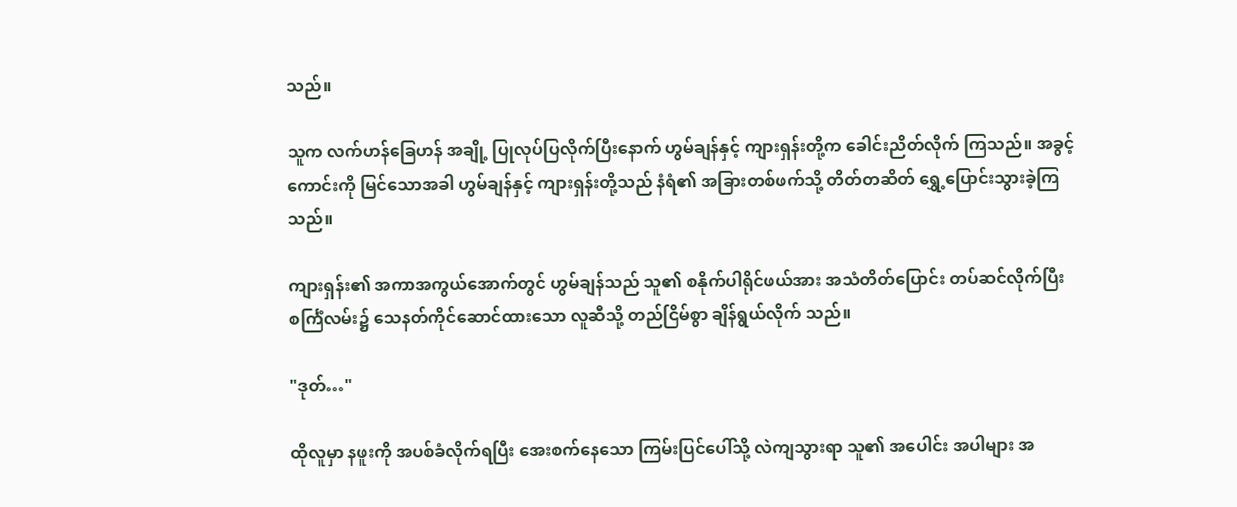သည်။

သူက လက်ဟန်ခြေဟန် အချို့ ပြုလုပ်ပြလိုက်ပြီးနောက် ဟွမ်ချန်နှင့် ကျားရှန်းတို့က ခေါင်းညိတ်လိုက် ကြသည်။ အခွင့်ကောင်းကို မြင်သောအခါ ဟွမ်ချန်နှင့် ကျားရှန်းတို့သည် နံရံ၏ အခြားတစ်ဖက်သို့ တိတ်တဆိတ် ရွှေ့ပြောင်းသွားခဲ့ကြသည်။

ကျားရှန်း၏ အကာအကွယ်အောက်တွင် ဟွမ်ချန်သည် သူ၏ စနိုက်ပါရိုင်ဖယ်အား အသံတိတ်ပြောင်း တပ်ဆင်လိုက်ပြီး စင်္ကြံလမ်း၌ သေနတ်ကိုင်ဆောင်ထားသော လူဆီသို့ တည်ငြိမ်စွာ ချိန်ရွယ်လိုက် သည်။

"ဒုတ်…"

ထိုလူမှာ နဖူးကို အပစ်ခံလိုက်ရပြီး အေးစက်နေသော ကြမ်းပြင်ပေါ်သို့ လဲကျသွားရာ သူ၏ အပေါင်း အပါများ အ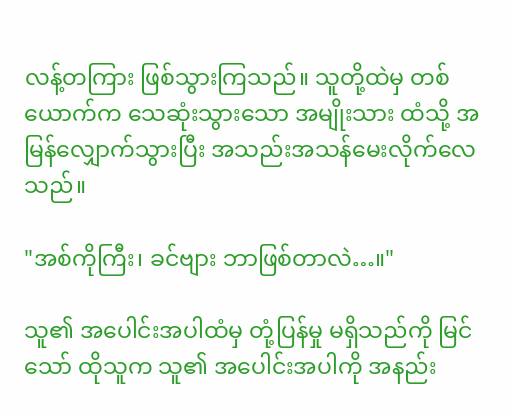လန့်တကြား ဖြစ်သွားကြသည်။ သူတို့ထဲမှ တစ်ယောက်က သေဆုံးသွားသော အမျိုးသား ထံသို့ အမြန်လျှောက်သွားပြီး အသည်းအသန်မေးလိုက်လေသည်။

"အစ်ကိုကြီး၊ ခင်ဗျား ဘာဖြစ်တာလဲ…။"

သူ၏ အပေါင်းအပါထံမှ တုံ့ပြန်မှု မရှိသည်ကို မြင်သော် ထိုသူက သူ၏ အပေါင်းအပါကို အနည်း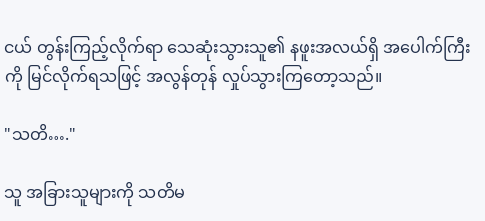ငယ် တွန်းကြည့်လိုက်ရာ သေဆုံးသွားသူ၏ နဖူးအလယ်ရှိ အပေါက်ကြီးကို မြင်လိုက်ရသဖြင့် အလွန်တုန် လှုပ်သွားကြတော့သည်။

"သတိ…."

သူ အခြားသူများကို သတိမ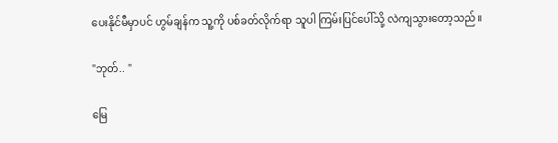ပေးနိုင်မီမှာပင် ဟွမ်ချန်က သူ့ကို ပစ်ခတ်လိုက်ရာ သူပါ ကြမ်းပြင်ပေါ်သို့ လဲကျသွားတော့သည်။

"ဘုတ်.. "

မြေ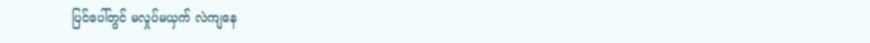ပြင်ပေါ်တွင် မလှုပ်မယှက် လဲကျနေ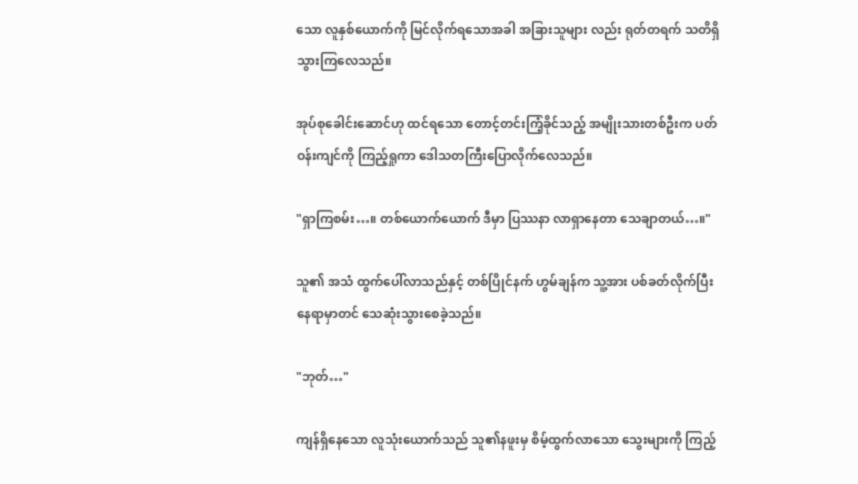သော လူနှစ်ယောက်ကို မြင်လိုက်ရသောအခါ အခြားသူများ လည်း ရုတ်တရက် သတိရှိသွားကြလေသည်။

အုပ်စုခေါင်းဆောင်ဟု ထင်ရသော တောင့်တင်းကြံ့ခိုင်သည့် အမျိုးသားတစ်ဦးက ပတ်ဝန်းကျင်ကို ကြည့်ရှုကာ ဒေါသတကြီးပြောလိုက်လေသည်။

"ရှာကြစမ်း…။ တစ်ယောက်ယောက် ဒီမှာ ပြဿနာ လာရှာနေတာ သေချာတယ်…။"

သူ၏ အသံ ထွက်ပေါ်လာသည်နှင့် တစ်ပြိုင်နက် ဟွမ်ချန်က သူ့အား ပစ်ခတ်လိုက်ပြီး နေရာမှာတင် သေဆုံးသွားစေခဲ့သည်။

"ဘုတ်…"

ကျန်ရှိနေသော လူသုံးယောက်သည် သူ၏နဖူးမှ စိမ့်ထွက်လာသော သွေးများကို ကြည့်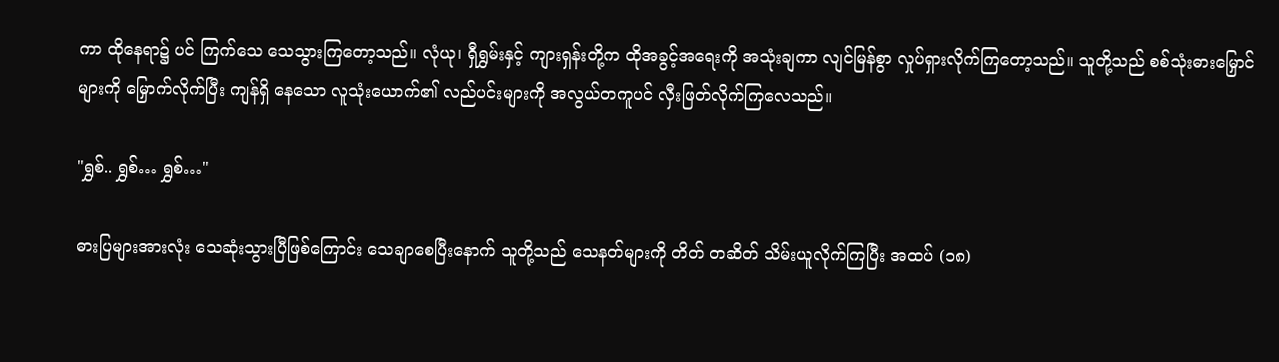ကာ ထိုနေရာ၌ ပင် ကြက်သေ သေသွားကြတော့သည်။ လုံယု၊ ရှီရွှမ်းနှင့် ကျားရှန်းတို့က ထိုအခွင့်အရေးကို အသုံးချကာ လျင်မြန်စွာ လှုပ်ရှားလိုက်ကြတော့သည်။ သူတို့သည် စစ်သုံးဓားမြှောင်များကို မြှောက်လိုက်ပြီး ကျန်ရှိ နေသော လူသုံးယောက်၏ လည်ပင်းများကို အလွယ်တကူပင် လှီးဖြတ်လိုက်ကြလေသည်။

"ရွှစ်.. ရွှစ်… ရွှစ်…"

ဓားပြများအားလုံး သေဆုံးသွားပြီဖြစ်ကြောင်း သေချာစေပြီးနောက် သူတို့သည် သေနတ်များကို တိတ် တဆိတ် သိမ်းယူလိုက်ကြပြီး အထပ် (၁၈)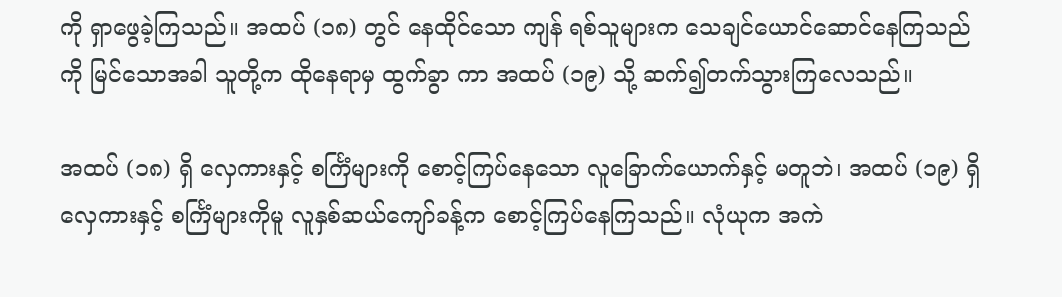ကို ရှာဖွေခဲ့ကြသည်။ အထပ် (၁၈) တွင် နေထိုင်သော ကျန် ရစ်သူများက သေချင်ယောင်ဆောင်နေကြသည်ကို မြင်သောအခါ သူတို့က ထိုနေရာမှ ထွက်ခွာ ကာ အထပ် (၁၉) သို့ ဆက်၍တက်သွားကြလေသည်။

အထပ် (၁၈) ရှိ လှေကားနှင့် စင်္ကြံများကို စောင့်ကြပ်နေသော လူခြောက်ယောက်နှင့် မတူဘဲ၊ အထပ် (၁၉) ရှိ လှေကားနှင့် စင်္ကြံများကိုမူ လူနှစ်ဆယ်ကျော်ခန့်က စောင့်ကြပ်နေကြသည်။ လုံယုက အကဲ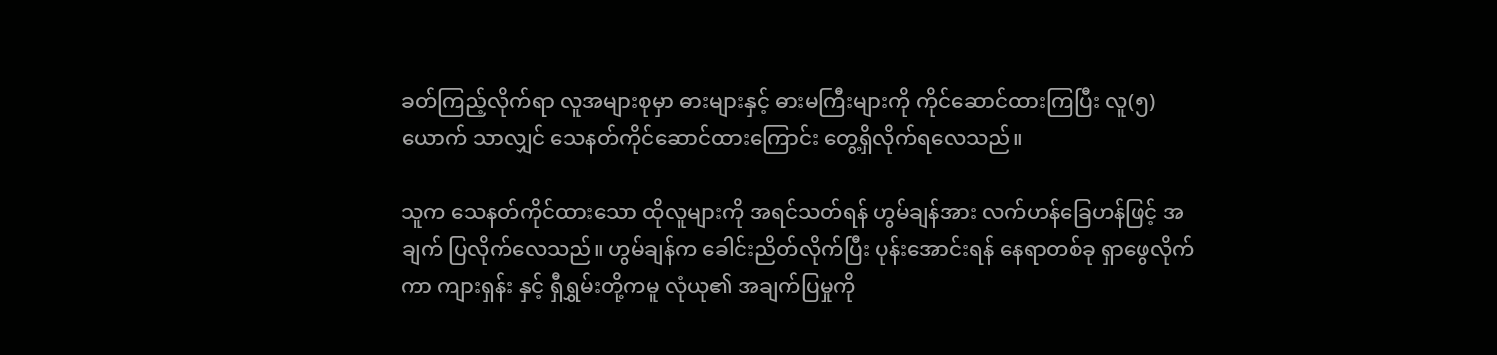ခတ်ကြည့်လိုက်ရာ လူအများစုမှာ ဓားများနှင့် ဓားမကြီးများကို ကိုင်ဆောင်ထားကြပြီး လူ(၅)ယောက် သာလျှင် သေနတ်ကိုင်ဆောင်ထားကြောင်း တွေ့ရှိလိုက်ရလေသည်။

သူက သေနတ်ကိုင်ထားသော ထိုလူများကို အရင်သတ်ရန် ဟွမ်ချန်အား လက်ဟန်ခြေဟန်ဖြင့် အချက် ပြလိုက်လေသည်။ ဟွမ်ချန်က ခေါင်းညိတ်လိုက်ပြီး ပုန်းအောင်းရန် နေရာတစ်ခု ရှာဖွေလိုက်ကာ ကျားရှန်း နှင့် ရှီရွှမ်းတို့ကမူ လုံယု၏ အချက်ပြမှုကို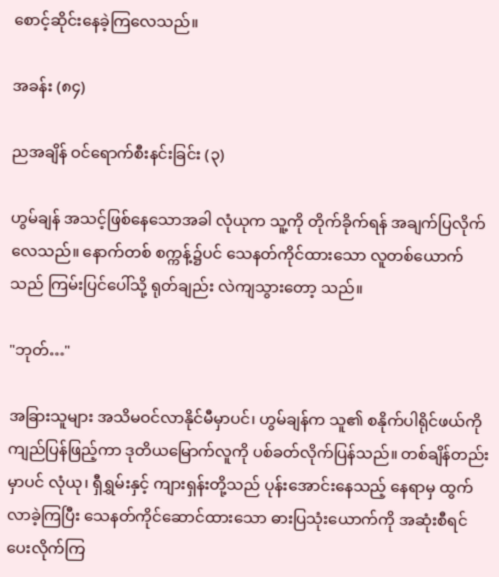စောင့်ဆိုင်းနေခဲ့ကြလေသည်။

အခန်း (၈၄)

ညအချိန် ဝင်ရောက်စီးနင်းခြင်း (၃)

ဟွမ်ချန် အသင့်ဖြစ်နေသောအခါ လုံယုက သူ့ကို တိုက်ခိုက်ရန် အချက်ပြလိုက်လေသည်။ နောက်တစ် စက္ကန့်၌ပင် သေနတ်ကိုင်ထားသော လူတစ်ယောက်သည် ကြမ်းပြင်ပေါ်သို့ ရုတ်ချည်း လဲကျသွားတော့ သည်။

"ဘုတ်…"

အခြားသူများ အသိမဝင်လာနိုင်မီမှာပင်၊ ဟွမ်ချန်က သူ၏ စနိုက်ပါရိုင်ဖယ်ကို ကျည်ပြန်ဖြည့်ကာ ဒုတိယမြောက်လူကို ပစ်ခတ်လိုက်ပြန်သည်။ တစ်ချိန်တည်းမှာပင် လုံယု၊ ရှီရွှမ်းနှင့် ကျားရှန်းတို့သည် ပုန်းအောင်းနေသည့် နေရာမှ ထွက်လာခဲ့ကြပြီး သေနတ်ကိုင်ဆောင်ထားသော ဓားပြသုံးယောက်ကို အဆုံးစီရင်ပေးလိုက်ကြ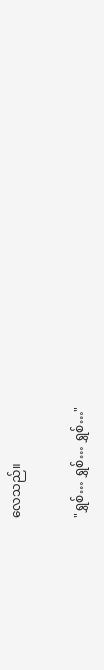လေသည်။

"ရွှစ်… ရွှစ်… ရွှစ်…"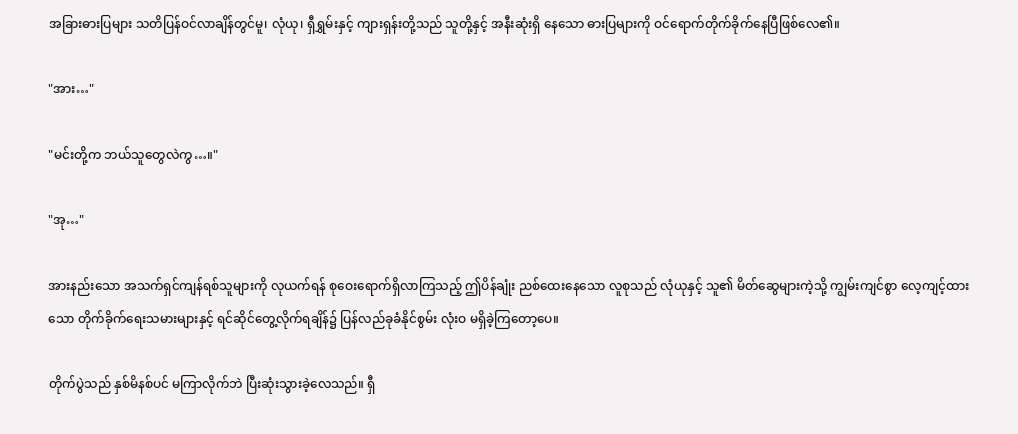အခြားဓားပြများ သတိပြန်ဝင်လာချိန်တွင်မူ၊ လုံယု၊ ရှီရွှမ်းနှင့် ကျားရှန်းတို့သည် သူတို့နှင့် အနီးဆုံးရှိ နေသော ဓားပြများကို ဝင်ရောက်တိုက်ခိုက်နေပြီဖြစ်လေ၏။

"အား…"

"မင်းတို့က ဘယ်သူတွေလဲကွ…။"

"အု…"

အားနည်းသော အသက်ရှင်ကျန်ရစ်သူများကို လုယက်ရန် စုဝေးရောက်ရှိလာကြသည့် ဤပိန်ချုံး ညစ်ထေးနေသော လူစုသည် လုံယုနှင့် သူ၏ မိတ်ဆွေများကဲ့သို့ ကျွမ်းကျင်စွာ လေ့ကျင့်ထားသော တိုက်ခိုက်ရေးသမားများနှင့် ရင်ဆိုင်တွေ့လိုက်ရချိန်၌ ပြန်လည်ခုခံနိုင်စွမ်း လုံးဝ မရှိခဲ့ကြတော့ပေ။

တိုက်ပွဲသည် နှစ်မိနစ်ပင် မကြာလိုက်ဘဲ ပြီးဆုံးသွားခဲ့လေသည်။ ရှီ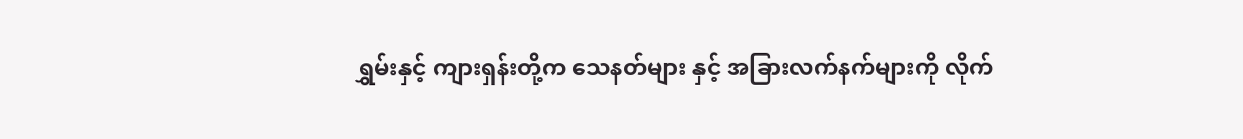ရွှမ်းနှင့် ကျားရှန်းတို့က သေနတ်များ နှင့် အခြားလက်နက်များကို လိုက်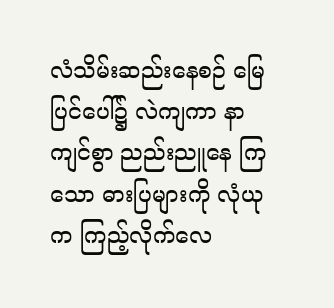လံသိမ်းဆည်းနေစဉ် မြေပြင်ပေါ်၌ လဲကျကာ နာကျင်စွာ ညည်းညူနေ ကြသော ဓားပြများကို လုံယုက ကြည့်လိုက်လေ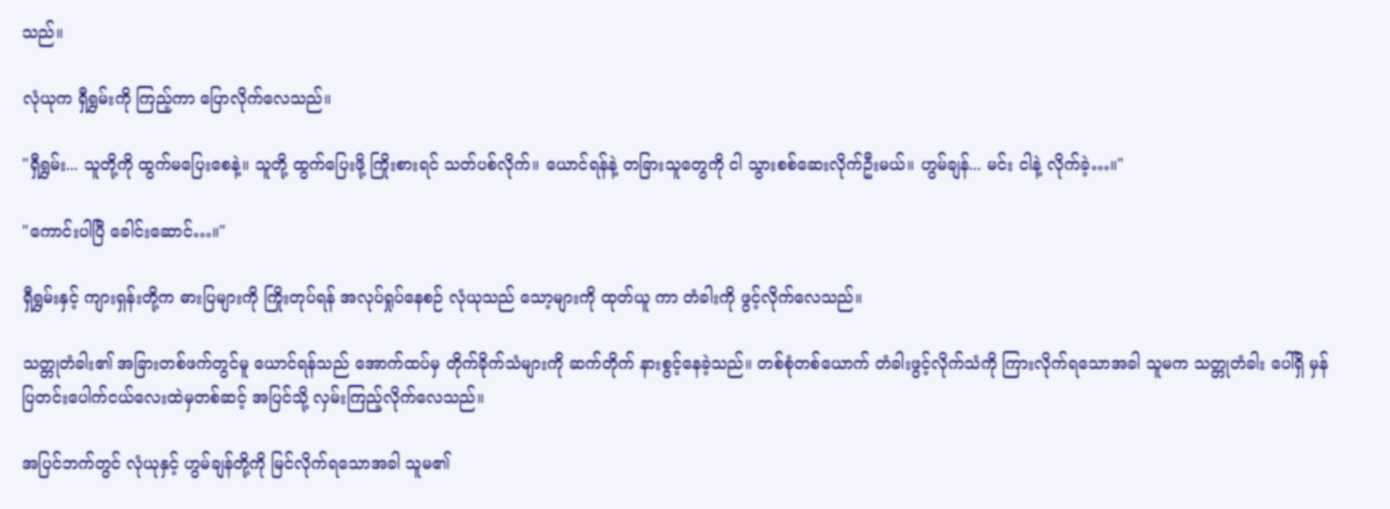သည်။

လုံယုက ရှီရွှမ်းကို ကြည့်ကာ ပြောလိုက်လေသည်။

"ရှီရွှမ်း... သူတို့ကို ထွက်မပြေးစေနဲ့။ သူတို့ ထွက်ပြေးဖို့ ကြိုးစားရင် သတ်ပစ်လိုက်။ ယောင်ရန်နဲ့ တခြားသူတွေကို ငါ သွားစစ်ဆေးလိုက်ဦးမယ်။ ဟွမ်ချန်... မင်း ငါနဲ့ လိုက်ခဲ့…။"

"ကောင်းပါပြီ ခေါင်းဆောင်…။"

ရှီရွှမ်းနှင့် ကျားရှန်းတို့က ဓားပြများကို ကြိုးတုပ်ရန် အလုပ်ရှုပ်နေစဉ် လုံယုသည် သော့များကို ထုတ်ယူ ကာ တံခါးကို ဖွင့်လိုက်လေသည်။

သတ္တုတံခါး၏ အခြားတစ်ဖက်တွင်မူ ယောင်ရန်သည် အောက်ထပ်မှ တိုက်ခိုက်သံများကို ဆက်တိုက် နားစွင့်နေခဲ့သည်။ တစ်စုံတစ်ယောက် တံခါးဖွင့်လိုက်သံကို ကြားလိုက်ရသောအခါ သူမက သတ္တုတံခါး ပေါ်ရှိ မှန်ပြတင်းပေါက်ငယ်လေးထဲမှတစ်ဆင့် အပြင်သို့ လှမ်းကြည့်လိုက်လေသည်။

အပြင်ဘက်တွင် လုံယုနှင့် ဟွမ်ချန်တို့ကို မြင်လိုက်ရသောအခါ သူမ၏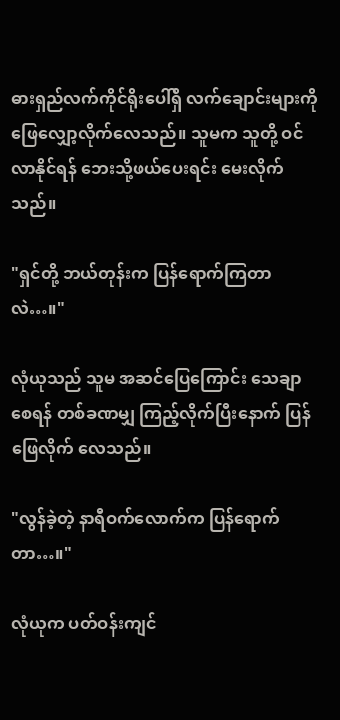ဓားရှည်လက်ကိုင်ရိုးပေါ်ရှိ လက်ချောင်းများကို ဖြေလျှော့လိုက်လေသည်။ သူမက သူတို့ ဝင်လာနိုင်ရန် ဘေးသို့ဖယ်ပေးရင်း မေးလိုက်သည်။

"ရှင်တို့ ဘယ်တုန်းက ပြန်ရောက်ကြတာလဲ…။"

လုံယုသည် သူမ အဆင်ပြေကြောင်း သေချာစေရန် တစ်ခဏမျှ ကြည့်လိုက်ပြီးနောက် ပြန်ဖြေလိုက် လေသည်။

"လွန်ခဲ့တဲ့ နာရီဝက်လောက်က ပြန်ရောက်တာ…။"

လုံယုက ပတ်ဝန်းကျင်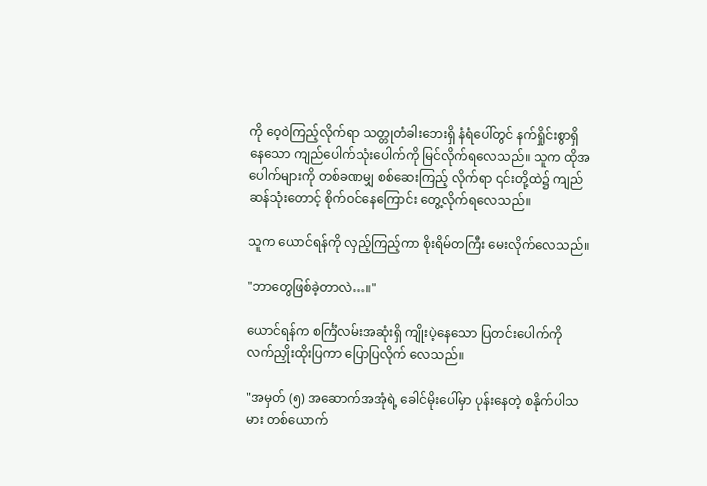ကို ဝေ့ဝဲကြည့်လိုက်ရာ သတ္တုတံခါးဘေးရှိ နံရံပေါ်တွင် နက်ရှိုင်းစွာရှိနေသော ကျည်ပေါက်သုံးပေါက်ကို မြင်လိုက်ရလေသည်။ သူက ထိုအပေါက်များကို တစ်ခဏမျှ စစ်ဆေးကြည့် လိုက်ရာ ၎င်းတို့ထဲ၌ ကျည်ဆန်သုံးတောင့် စိုက်ဝင်နေကြောင်း တွေ့လိုက်ရလေသည်။

သူက ယောင်ရန်ကို လှည့်ကြည့်ကာ စိုးရိမ်တကြီး မေးလိုက်လေသည်။

"ဘာတွေဖြစ်ခဲ့တာလဲ…။"

ယောင်ရန်က စင်္ကြံလမ်းအဆုံးရှိ ကျိုးပဲ့နေသော ပြတင်းပေါက်ကို လက်ညှိုးထိုးပြကာ ပြောပြလိုက် လေသည်။

"အမှတ် (၅) အဆောက်အအုံရဲ့ ခေါင်မိုးပေါ်မှာ ပုန်းနေတဲ့ စနိုက်ပါသမား တစ်ယောက်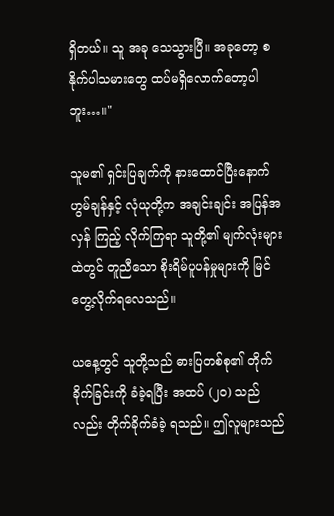ရှိတယ်။ သူ အခု သေသွားပြီ။ အခုတော့ စနိုက်ပါသမားတွေ ထပ်မရှိလောက်တော့ပါဘူး…။"

သူမ၏ ရှင်းပြချက်ကို နားထောင်ပြီးနောက် ဟွမ်ချန်နှင့် လုံယုတို့က အချင်းချင်း အပြန်အလှန် ကြည့် လိုက်ကြရာ သူတို့၏ မျက်လုံးများထဲတွင် တူညီသော စိုးရိမ်ပူပန်မှုများကို မြင်တွေ့လိုက်ရလေသည်။

ယနေ့တွင် သူတို့သည် ဓားပြတစ်စု၏ တိုက်ခိုက်ခြင်းကို ခံခဲ့ရပြီး အထပ် (၂၀) သည်လည်း တိုက်ခိုက်ခံခဲ့ ရသည်။ ဤလူများသည်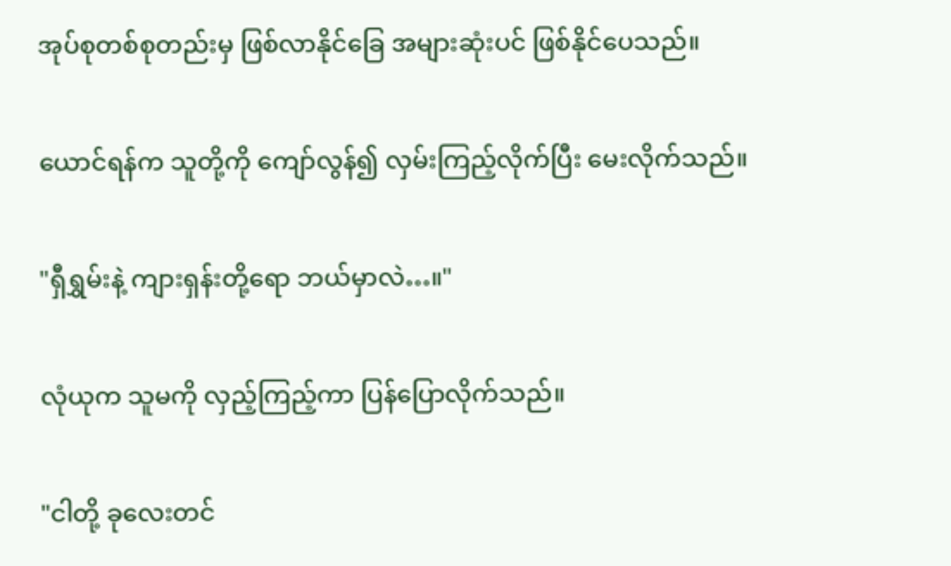အုပ်စုတစ်စုတည်းမှ ဖြစ်လာနိုင်ခြေ အများဆုံးပင် ဖြစ်နိုင်ပေသည်။

ယောင်ရန်က သူတို့ကို ကျော်လွန်၍ လှမ်းကြည့်လိုက်ပြီး မေးလိုက်သည်။

"ရှီရွှမ်းနဲ့ ကျားရှန်းတို့ရော ဘယ်မှာလဲ…။"

လုံယုက သူမကို လှည့်ကြည့်ကာ ပြန်ပြောလိုက်သည်။

"ငါတို့ ခုလေးတင်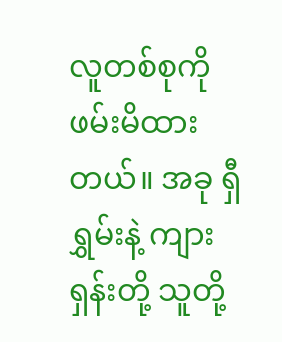လူတစ်စုကို ဖမ်းမိထားတယ်။ အခု ရှီရွှမ်းနဲ့ ကျားရှန်းတို့ သူတို့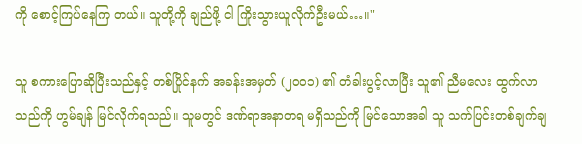ကို စောင့်ကြပ်နေကြ တယ်။ သူတို့ကို ချည်ဖို့ ငါ ကြိုးသွားယူလိုက်ဦးမယ်…။"

သူ စကားပြောဆိုပြီးသည်နှင့် တစ်ပြိုင်နက် အခန်းအမှတ် (၂၀၀၁) ၏ တံခါးပွင့်လာပြီး သူ၏ ညီမလေး ထွက်လာသည်ကို ဟွမ်ချန် မြင်လိုက်ရသည်။ သူမတွင် ဒဏ်ရာအနာတရ မရှိသည်ကို မြင်သောအခါ သူ သက်ပြင်းတစ်ချက်ချ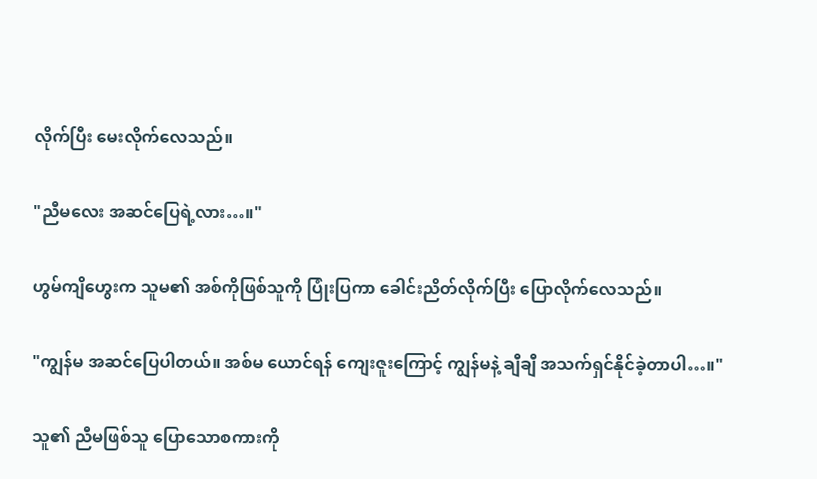လိုက်ပြီး မေးလိုက်လေသည်။

"ညီမလေး အဆင်ပြေရဲ့လား…။"

ဟွမ်ကျိဟွေးက သူမ၏ အစ်ကိုဖြစ်သူကို ပြုံးပြကာ ခေါင်းညိတ်လိုက်ပြီး ပြောလိုက်လေသည်။

"ကျွန်မ အဆင်ပြေပါတယ်။ အစ်မ ယောင်ရန် ကျေးဇူးကြောင့် ကျွန်မနဲ့ ချီချီ အသက်ရှင်နိုင်ခဲ့တာပါ…။"

သူ၏ ညီမဖြစ်သူ ပြောသောစကားကို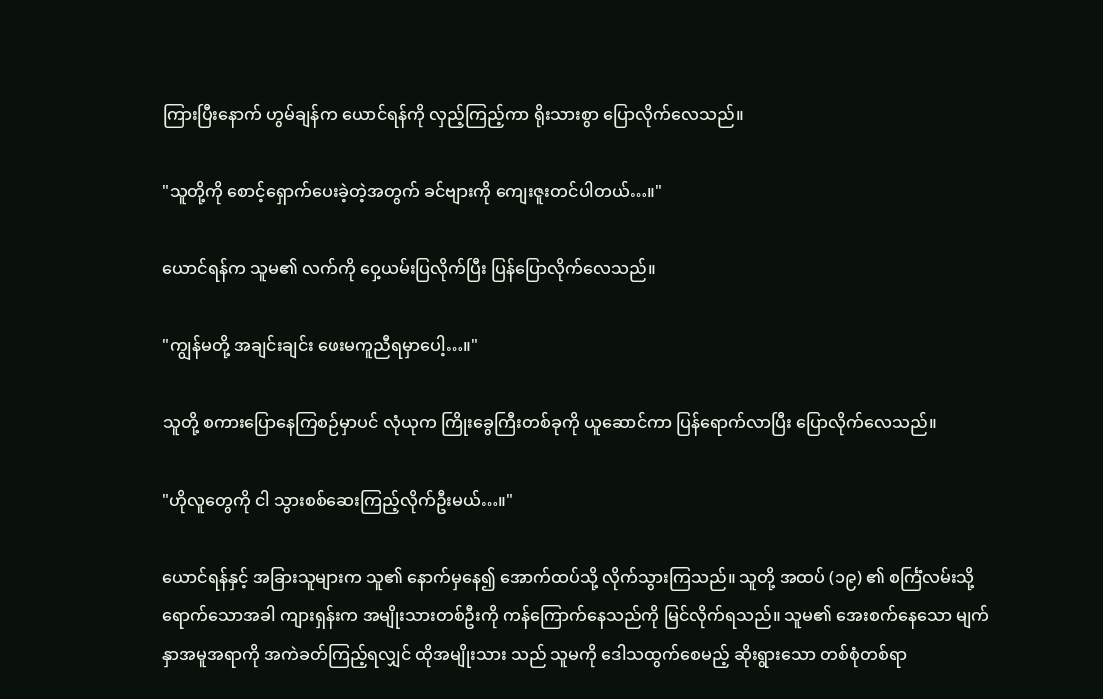ကြားပြီးနောက် ဟွမ်ချန်က ယောင်ရန်ကို လှည့်ကြည့်ကာ ရိုးသားစွာ ပြောလိုက်လေသည်။

"သူတို့ကို စောင့်ရှောက်ပေးခဲ့တဲ့အတွက် ခင်ဗျားကို ကျေးဇူးတင်ပါတယ်…။"

ယောင်ရန်က သူမ၏ လက်ကို ဝှေ့ယမ်းပြလိုက်ပြီး ပြန်ပြောလိုက်လေသည်။

"ကျွန်မတို့ အချင်းချင်း ဖေးမကူညီရမှာပေါ့…။"

သူတို့ စကားပြောနေကြစဉ်မှာပင် လုံယုက ကြိုးခွေကြီးတစ်ခုကို ယူဆောင်ကာ ပြန်ရောက်လာပြီး ပြောလိုက်လေသည်။

"ဟိုလူတွေကို ငါ သွားစစ်ဆေးကြည့်လိုက်ဦးမယ်…။"

ယောင်ရန်နှင့် အခြားသူများက သူ၏ နောက်မှနေ၍ အောက်ထပ်သို့ လိုက်သွားကြသည်။ သူတို့ အထပ် (၁၉) ၏ စင်္ကြံလမ်းသို့ ရောက်သောအခါ ကျားရှန်းက အမျိုးသားတစ်ဦးကို ကန်ကြောက်နေသည်ကို မြင်လိုက်ရသည်။ သူမ၏ အေးစက်နေသော မျက်နှာအမူအရာကို အကဲခတ်ကြည့်ရလျှင် ထိုအမျိုးသား သည် သူမကို ဒေါသထွက်စေမည့် ဆိုးရွားသော တစ်စုံတစ်ရာ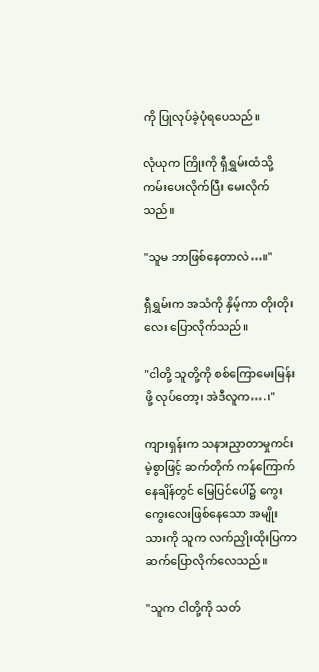ကို ပြုလုပ်ခဲ့ပုံရပေသည်။

လုံယုက ကြိုးကို ရှီရွှမ်းထံသို့ ကမ်းပေးလိုက်ပြီး မေးလိုက်သည်။

"သူမ ဘာဖြစ်နေတာလဲ…။"

ရှီရွှမ်းက အသံကို နှိမ့်ကာ တိုးတိုးလေး ပြောလိုက်သည်။

"ငါတို့ သူတို့ကို စစ်ကြောမေးမြန်းဖို့ လုပ်တော့၊ အဲဒီလူက….၊"

ကျားရှန်းက သနားညှာတာမှုကင်းမဲ့စွာဖြင့် ဆက်တိုက် ကန်ကြောက်နေချိန်တွင် မြေပြင်ပေါ်၌ ကွေး ကွေးလေးဖြစ်နေသော အမျိုးသားကို သူက လက်ညှိုးထိုးပြကာ ဆက်ပြောလိုက်လေသည်။

"သူက ငါတို့ကို သတ်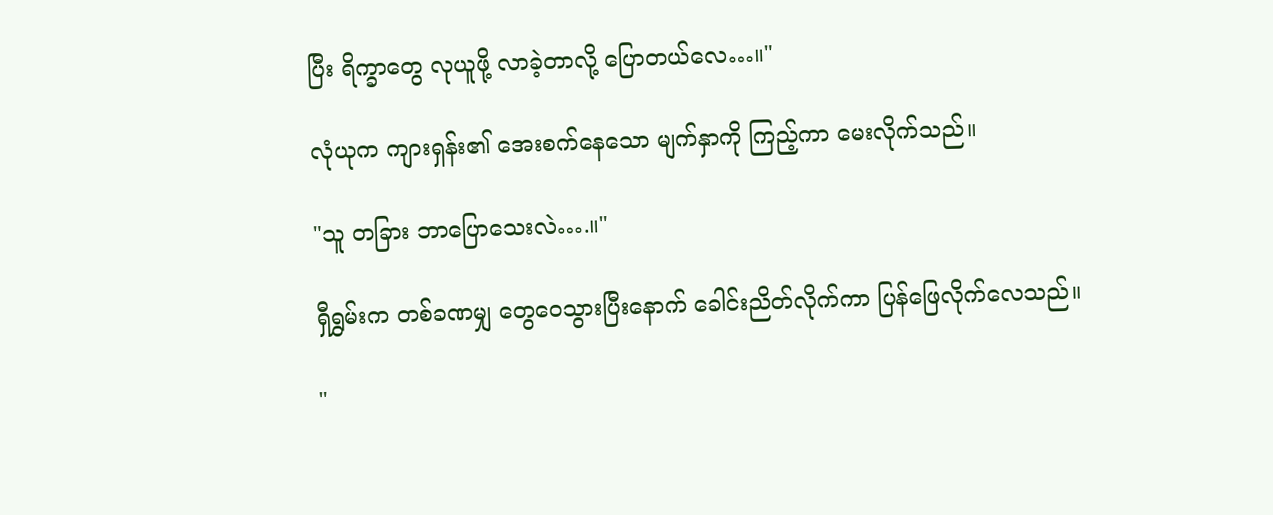ပြီး ရိက္ခာတွေ လုယူဖို့ လာခဲ့တာလို့ ပြောတယ်လေ…။"

လုံယုက ကျားရှန်း၏ အေးစက်နေသော မျက်နှာကို ကြည့်ကာ မေးလိုက်သည်။

"သူ တခြား ဘာပြောသေးလဲ….။"

ရှီရွှမ်းက တစ်ခဏမျှ တွေဝေသွားပြီးနောက် ခေါင်းညိတ်လိုက်ကာ ပြန်ဖြေလိုက်လေသည်။

"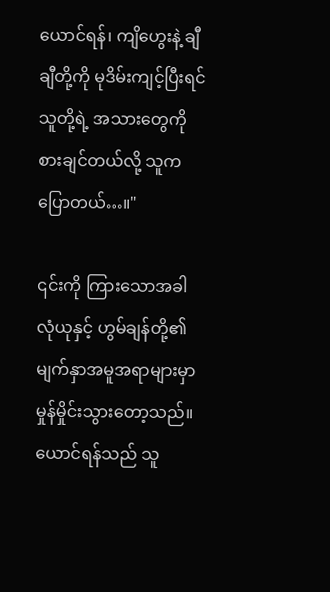ယောင်ရန်၊ ကျိဟွေးနဲ့ ချီချီတို့ကို မုဒိမ်းကျင့်ပြီးရင် သူတို့ရဲ့ အသားတွေကို စားချင်တယ်လို့ သူက ပြောတယ်…။"

၎င်းကို ကြားသောအခါ လုံယုနှင့် ဟွမ်ချန်တို့၏ မျက်နှာအမူအရာများမှာ မှုန်မှိုင်းသွားတော့သည်။ ယောင်ရန်သည် သူ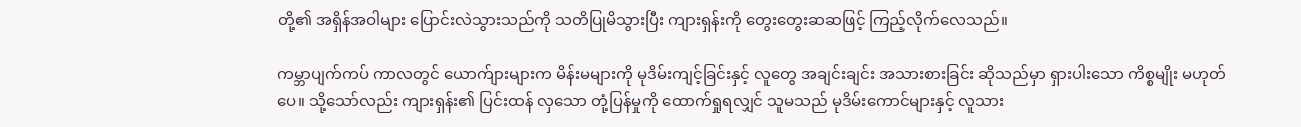တို့၏ အရှိန်အဝါများ ပြောင်းလဲသွားသည်ကို သတိပြုမိသွားပြီး ကျားရှန်းကို တွေးတွေးဆဆဖြင့် ကြည့်လိုက်လေသည်။

ကမ္ဘာပျက်ကပ် ကာလတွင် ယောက်ျားများက မိန်းမများကို မုဒိမ်းကျင့်ခြင်းနှင့် လူတွေ အချင်းချင်း အသားစားခြင်း ဆိုသည်မှာ ရှားပါးသော ကိစ္စမျိုး မဟုတ်ပေ။ သို့သော်လည်း ကျားရှန်း၏ ပြင်းထန် လှသော တုံ့ပြန်မှုကို ထောက်ရှုရလျှင် သူမသည် မုဒိမ်းကောင်များနှင့် လူသား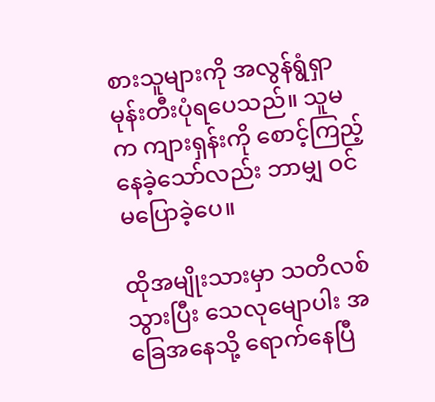စားသူများကို အလွန်ရွံရှာ မုန်းတီးပုံရပေသည်။ သူမက ကျားရှန်းကို စောင့်ကြည့်နေခဲ့သော်လည်း ဘာမျှ ဝင်မပြောခဲ့ပေ။

ထိုအမျိုးသားမှာ သတိလစ်သွားပြီး သေလုမျောပါး အခြေအနေသို့ ရောက်နေပြီ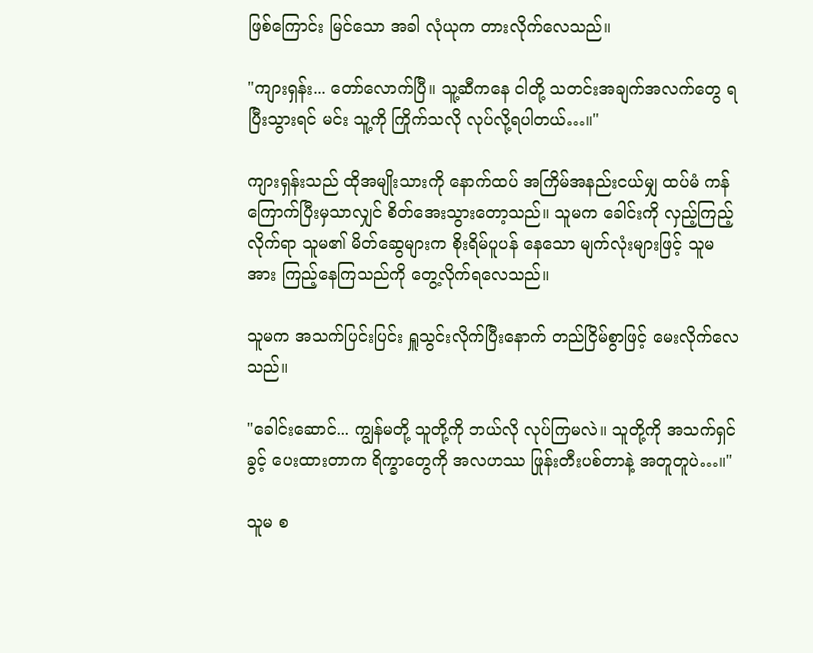ဖြစ်ကြောင်း မြင်သော အခါ လုံယုက တားလိုက်လေသည်။

"ကျားရှန်း... တော်လောက်ပြီ။ သူ့ဆီကနေ ငါတို့ သတင်းအချက်အလက်တွေ ရပြီးသွားရင် မင်း သူ့ကို ကြိုက်သလို လုပ်လို့ရပါတယ်…။"

ကျားရှန်းသည် ထိုအမျိုးသားကို နောက်ထပ် အကြိမ်အနည်းငယ်မျှ ထပ်မံ ကန်ကြောက်ပြီးမှသာလျှင် စိတ်အေးသွားတော့သည်။ သူမက ခေါင်းကို လှည့်ကြည့်လိုက်ရာ သူမ၏ မိတ်ဆွေများက စိုးရိမ်ပူပန် နေသော မျက်လုံးများဖြင့် သူမအား ကြည့်နေကြသည်ကို တွေ့လိုက်ရလေသည်။

သူမက အသက်ပြင်းပြင်း ရှူသွင်းလိုက်ပြီးနောက် တည်ငြိမ်စွာဖြင့် မေးလိုက်လေသည်။

"ခေါင်းဆောင်... ကျွန်မတို့ သူတို့ကို ဘယ်လို လုပ်ကြမလဲ။ သူတို့ကို အသက်ရှင်ခွင့် ပေးထားတာက ရိက္ခာတွေကို အလဟဿ ဖြုန်းတီးပစ်တာနဲ့ အတူတူပဲ…။"

သူမ စ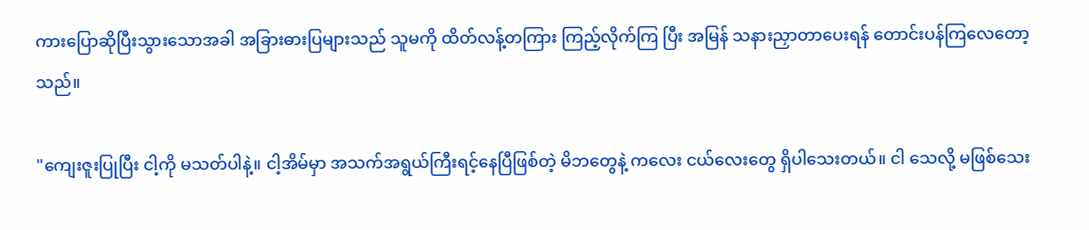ကားပြောဆိုပြီးသွားသောအခါ အခြားဓားပြများသည် သူမကို ထိတ်လန့်တကြား ကြည့်လိုက်ကြ ပြီး အမြန် သနားညှာတာပေးရန် တောင်းပန်ကြလေတော့သည်။

"ကျေးဇူးပြုပြီး ငါ့ကို မသတ်ပါနဲ့။ ငါ့အိမ်မှာ အသက်အရွယ်ကြီးရင့်နေပြီဖြစ်တဲ့ မိဘတွေနဲ့ ကလေး ငယ်လေးတွေ ရှိပါသေးတယ်။ ငါ သေလို့ မဖြစ်သေး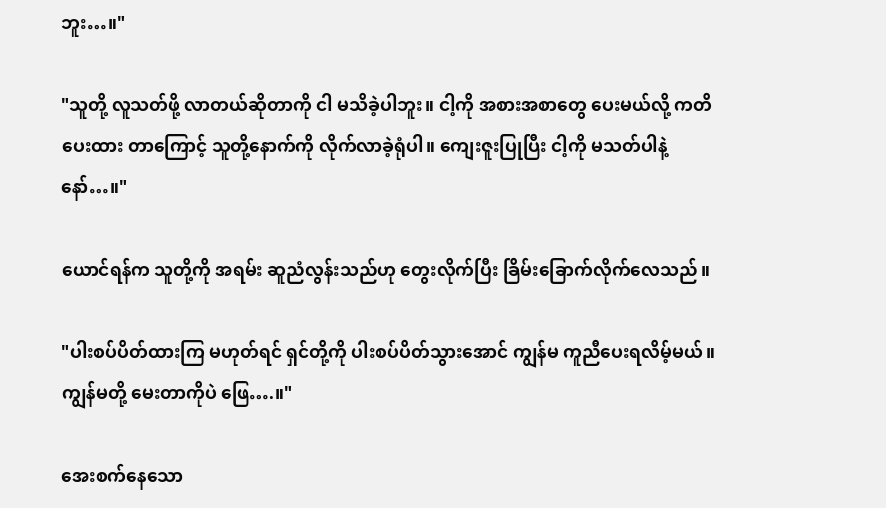ဘူး…။"

"သူတို့ လူသတ်ဖို့ လာတယ်ဆိုတာကို ငါ မသိခဲ့ပါဘူး။ ငါ့ကို အစားအစာတွေ ပေးမယ်လို့ ကတိပေးထား တာကြောင့် သူတို့နောက်ကို လိုက်လာခဲ့ရုံပါ။ ကျေးဇူးပြုပြီး ငါ့ကို မသတ်ပါနဲ့နော်…။"

ယောင်ရန်က သူတို့ကို အရမ်း ဆူညံလွန်းသည်ဟု တွေးလိုက်ပြီး ခြိမ်းခြောက်လိုက်လေသည်။

"ပါးစပ်ပိတ်ထားကြ မဟုတ်ရင် ရှင်တို့ကို ပါးစပ်ပိတ်သွားအောင် ကျွန်မ ကူညီပေးရလိမ့်မယ်။ ကျွန်မတို့ မေးတာကိုပဲ ဖြေ….။"

အေးစက်နေသော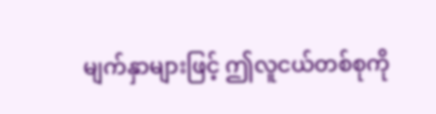မျက်နှာများဖြင့် ဤလူငယ်တစ်စုကို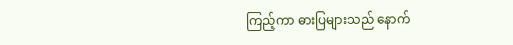ကြည့်ကာ ဓားပြများသည် နောက်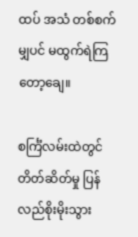ထပ် အသံ တစ်စက်မျှပင် မထွက်ရဲကြတော့ချေ။

စင်္ကြံလမ်းထဲတွင် တိတ်ဆိတ်မှု ပြန်လည်စိုးမိုးသွား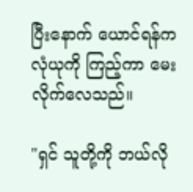ပြီးနောက် ယောင်ရန်က လုံယုကို ကြည့်ကာ မေးလိုက်လေသည်။

"ရှင် သူတို့ကို ဘယ်လို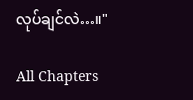လုပ်ချင်လဲ…။"

All Chapters